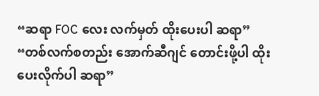“ဆရာ FOC လေး လက်မှတ် ထိုးပေးပါ ဆရာ”
“တစ်လက်စတည်း အောက်ဆီဂျင် တောင်းဖို့ပါ ထိုးပေးလိုက်ပါ ဆရာ”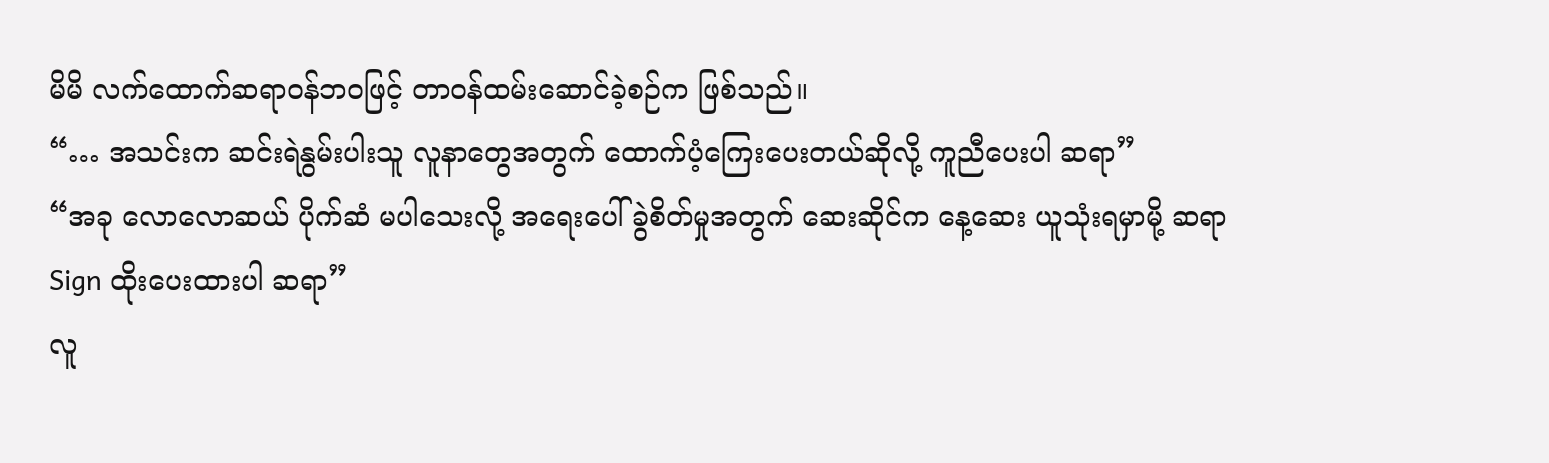မိမိ လက်ထောက်ဆရာ၀န်ဘ၀ဖြင့် တာ၀န်ထမ်းဆောင်ခဲ့စဉ်က ဖြစ်သည်။
“… အသင်းက ဆင်းရဲနွမ်းပါးသူ လူနာတွေအတွက် ထောက်ပံ့ကြေးပေးတယ်ဆိုလို့ ကူညီပေးပါ ဆရာ”
“အခု လောလောဆယ် ပိုက်ဆံ မပါသေးလို့ အရေးပေါ် ခွဲစိတ်မှုအတွက် ဆေးဆိုင်က နေ့ဆေး ယူသုံးရမှာမို့ ဆရာ Sign ထိုးပေးထားပါ ဆရာ”
လူ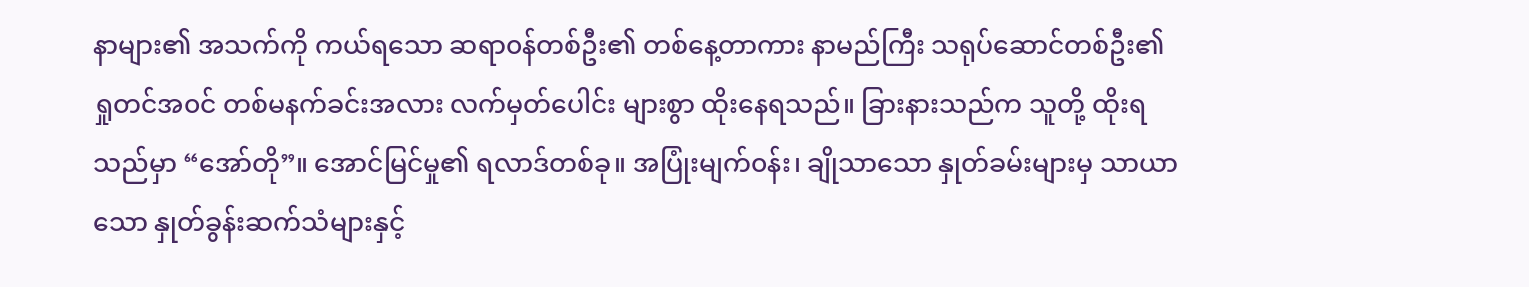နာများ၏ အသက်ကို ကယ်ရသော ဆရာ၀န်တစ်ဦး၏ တစ်နေ့တာကား နာမည်ကြီး သရုပ်ဆောင်တစ်ဦး၏ ရှုတင်အ၀င် တစ်မနက်ခင်းအလား လက်မှတ်ပေါင်း များစွာ ထိုးနေရသည်။ ခြားနားသည်က သူတို့ ထိုးရသည်မှာ “အော်တို”။ အောင်မြင်မှု၏ ရလာဒ်တစ်ခု။ အပြုံးမျက်၀န်း၊ ချိုသာသော နှုတ်ခမ်းများမှ သာယာသော နှုတ်ခွန်းဆက်သံများနှင့်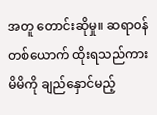အတူ တောင်းဆိုမှု။ ဆရာ၀န်တစ်ယောက် ထိုးရသည်ကား မိမိကို ချည်နှောင်မည့်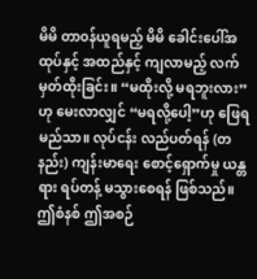မိမိ တာ၀န်ယူရမည့် မိမိ ခေါင်းပေါ်အထုပ်နှင့် အထည်နှင့် ကျလာမည့် လက်မှတ်ထိုးခြင်း။ “မထိုးလို့ မရဘူးလား”ဟု မေးလာလျှင် “မရလို့ပေါ့”ဟု ဖြေရမည်သာ။ လုပ်ငန်း လည်ပတ်ရန် (တနည်း) ကျန်းမာရေး စောင့်ရှောက်မှု ယန္တရား ရပ်တန့် မသွားစေရန် ဖြစ်သည်။ ဤစံနစ် ဤအစဉ်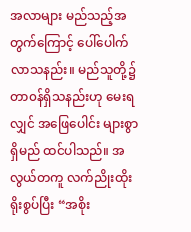အလာများ မည်သည့်အတွက်ကြောင့် ပေါ်ပေါက်လာသနည်း။ မည်သူတို့၌ တာ၀န်ရှိသနည်းဟု မေးရလျှင် အဖြေပေါင်း များစွာရှိမည် ထင်ပါသည်။ အလွယ်တကူ လက်ညိုးထိုး ရိုးစွပ်ပြီး “အစိုး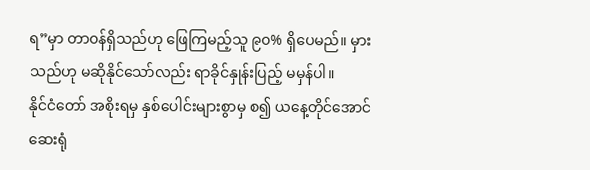ရ”မှာ တာ၀န်ရှိသည်ဟု ဖြေကြမည့်သူ ၉၀% ရှိပေမည်။ မှားသည်ဟု မဆိုနိုင်သော်လည်း ရာခိုင်နှုန်းပြည့် မမှန်ပါ။
နိုင်ငံတော် အစိုးရမှ နှစ်ပေါင်းများစွာမှ စ၍ ယနေ့တိုင်အောင် ဆေးရုံ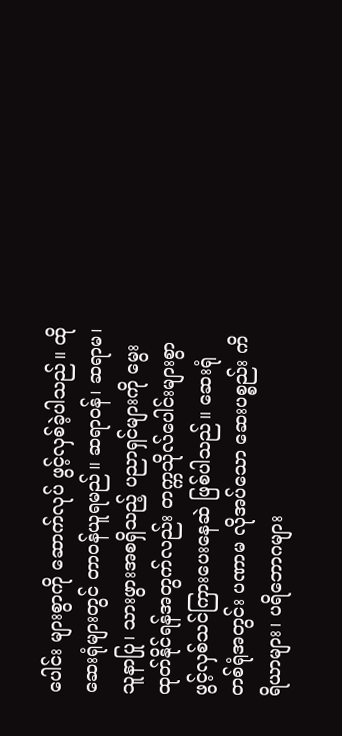ပေါင်း များစွာကို ဆောက်လုပ် ဖွင့်လှစ်ခဲ့ပါသည်။ ထိုဆေးရုံများတွင် တာ၀န်ယူရမည်။ ဆရာ၀န်၊ ဆရာမ၊ သူနာပြု၊ သားဖွားအစရှိသည့် ပညာရှင်များကို မွေးထုတ်နိုင်ရန်အတွက်လည်း တက္ကသိုလ်ပေါင်းများစွာ ဖွင့်လှစ်သင်ကြားပေးနေဆဲ ဖြစ်ပါသည်။ ဆေးရုံ တစ်ရုံအတွင်း ပဏာမ လိုအပ်သော ဆေးပစ္စည်း ကိရိယာများ၊ ပရိဘောဂများ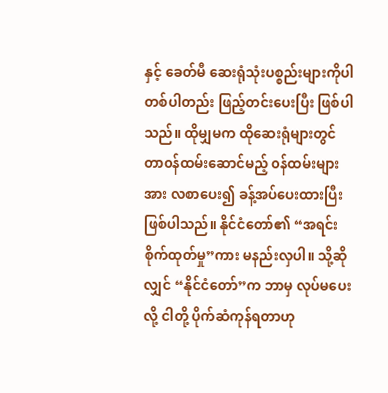နှင့် ခေတ်မီ ဆေးရုံသုံးပစ္စည်းများကိုပါ တစ်ပါတည်း ဖြည့်တင်းပေးပြီး ဖြစ်ပါသည်။ ထိုမျှမက ထိုဆေးရုံများတွင် တာ၀န်ထမ်းဆောင်မည့် ၀န်ထမ်းများအား လစာပေး၍ ခန့်အပ်ပေးထားပြီး ဖြစ်ပါသည်။ နိုင်ငံတော်၏ “အရင်း စိုက်ထုတ်မှု”ကား မနည်းလှပါ။ သို့ဆိုလျှင် “နိုင်ငံတော်”က ဘာမှ လုပ်မပေးလို့ ငါတို့ ပိုက်ဆံကုန်ရတာဟု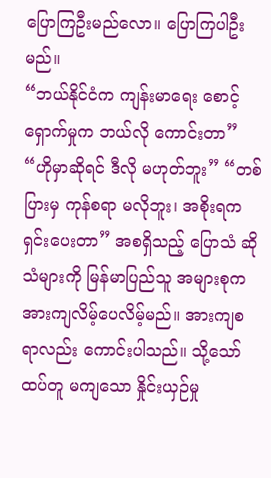ပြောကြဦးမည်လော။ ပြောကြပါဦးမည်။
“ဘယ်နိုင်ငံက ကျန်းမာရေး စောင့်ရှောက်မှုက ဘယ်လို ကောင်းတာ” “ဟိုမှာဆိုရင် ဒီလို မဟုတ်ဘူး” “တစ်ပြားမှ ကုန်စရာ မလိုဘူး၊ အစိုးရက ရှင်းပေးတာ” အစရှိသည့် ပြောသံ ဆိုသံများကို မြန်မာပြည်သူ အများစုက အားကျလိမ့်ပေလိမ့်မည်။ အားကျစရာလည်း ကောင်းပါသည်။ သို့သော် ထပ်တူ မကျသော နှိုင်းယှဉ်မှု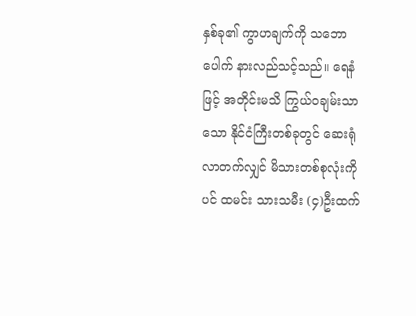နှစ်ခု၏ ကွာဟချက်ကို သဘောပေါက် နားလည်သင့်သည်။ ရေနံဖြင့် အတိုင်းမသိ ကြွယ်၀ချမ်းသာသော နိုင်ငံကြီးတစ်ခုတွင် ဆေးရုံလာတက်လျှင် မိသားတစ်စုလုံးကိုပင် ထမင်း သားသမီး (၄)ဦးထက်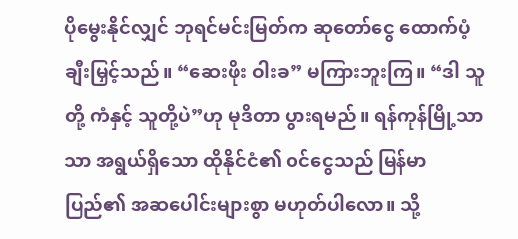ပိုမွေးနိုင်လျှင် ဘုရင်မင်းမြတ်က ဆုတော်ငွေ ထောက်ပံ့ ချီးမြှင့်သည်။ “ဆေးဖိုး ဝါးခ” မကြားဘူးကြ။ “ဒါ သူတို့ ကံနှင့် သူတို့ပဲ”ဟု မုဒိတာ ပွားရမည်။ ရန်ကုန်မြို့သာသာ အရွယ်ရှိသော ထိုနိုင်ငံ၏ ၀င်ငွေသည် မြန်မာပြည်၏ အဆပေါင်းများစွာ မဟုတ်ပါလော။ သို့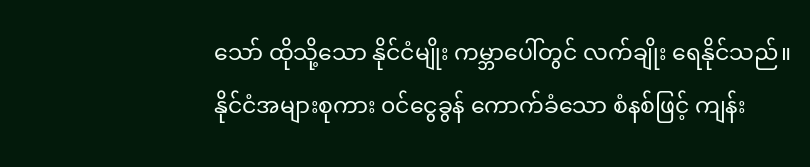သော် ထိုသို့သော နိုင်ငံမျိုး ကမ္ဘာပေါ်တွင် လက်ချိုး ရေနိုင်သည်။
နိုင်ငံအများစုကား ၀င်ငွေခွန် ကောက်ခံသော စံနစ်ဖြင့် ကျန်း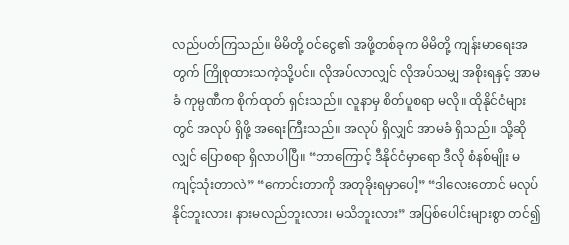လည်ပတ်ကြသည်။ မိမိတို့ ၀င်ငွေ၏ အဖို့တစ်ခုက မိမိတို့ ကျန်းမာရေးအတွက် ကြိုစုထားသကဲ့သို့ပင်။ လိုအပ်လာလျှင် လိုအပ်သမျှ အစိုးရနှင့် အာမခံ ကုမ္ပဏီက စိုက်ထုတ် ရှင်းသည်။ လူနာမှ စိတ်ပူစရာ မလို။ ထိုနိုင်ငံများတွင် အလုပ် ရှိဖို့ အရေးကြီးသည်။ အလုပ် ရှိလျှင် အာမခံ ရှိသည်။ သို့ဆိုလျှင် ပြောစရာ ရှိလာပါပြီ။ “ဘာကြောင့် ဒီနိုင်ငံမှာရော ဒီလို စံနစ်မျိုး မကျင့်သုံးတာလဲ” “ကောင်းတာကို အတုခိုးရမှာပေါ့” “ဒါလေးတောင် မလုပ်နိုင်ဘူးလား၊ နားမလည်ဘူးလား၊ မသိဘူးလား” အပြစ်ပေါင်းများစွာ တင်၍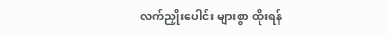လက်ညှိုးပေါင်း များစွာ ထိုးရန်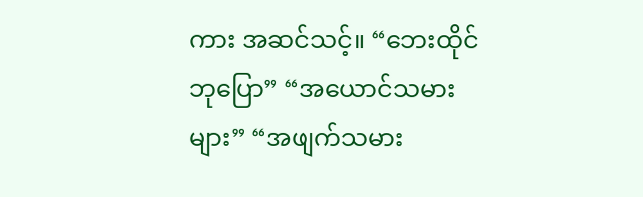ကား အဆင်သင့်။ “ဘေးထိုင် ဘုပြော” “အယောင်သမားများ” “အဖျက်သမား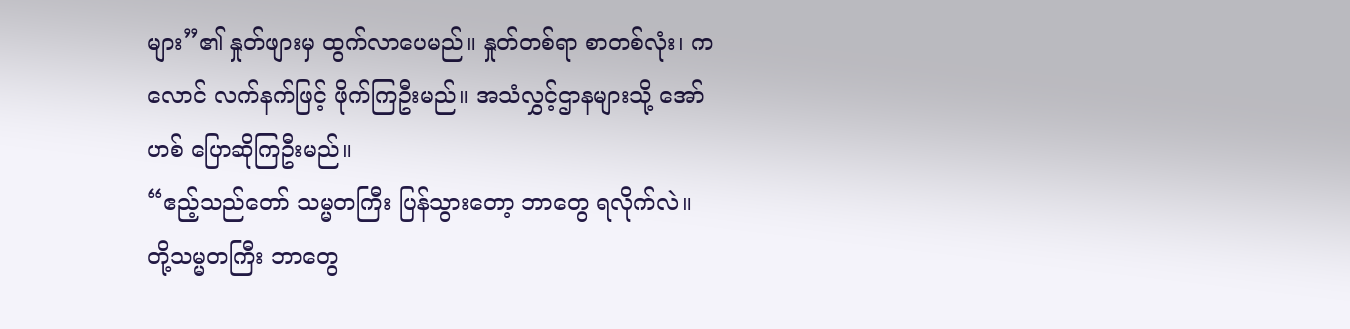များ”၏ နှုတ်ဖျားမှ ထွက်လာပေမည်။ နှုတ်တစ်ရာ စာတစ်လုံး၊ ကလောင် လက်နက်ဖြင့် ဖိုက်ကြဦးမည်။ အသံလွှင့်ဌာနများသို့ အော်ဟစ် ပြောဆိုကြဦးမည်။
“ဧည့်သည်တော် သမ္မတကြီး ပြန်သွားတော့ ဘာတွေ ရလိုက်လဲ။ တို့သမ္မတကြီး ဘာတွေ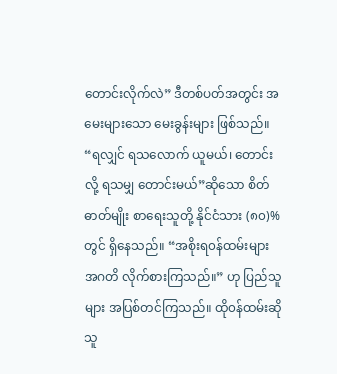တောင်းလိုက်လဲ” ဒီတစ်ပတ်အတွင်း အမေးများသော မေးခွန်းများ ဖြစ်သည်။ “ရလျှင် ရသလောက် ယူမယ်၊ တောင်းလို့ ရသမျှ တောင်းမယ်”ဆိုသော စိတ်ဓာတ်မျိုး စာရေးသူတို့ နိုင်ငံသား (၈၀)%တွင် ရှိနေသည်။ “အစိုးရ၀န်ထမ်းများ အဂတိ လိုက်စားကြသည်။” ဟု ပြည်သူများ အပြစ်တင်ကြသည်။ ထို၀န်ထမ်းဆိုသူ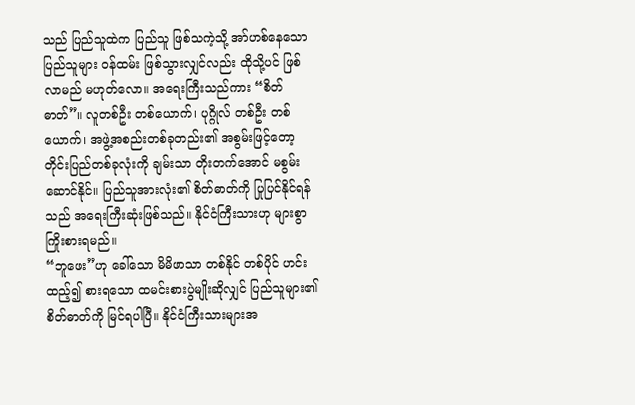သည် ပြည်သူထဲက ပြည်သူ ဖြစ်သကဲ့သို့ အာ်ဟစ်နေသော ပြည်သူများ ၀န်ထမ်း ဖြစ်သွားလျှင်လည်း ထိုသို့ပင် ဖြစ်လာမည် မဟုတ်လော။ အရေးကြီးသည်ကား “စိတ်ဓာတ်”။ လူတစ်ဦး တစ်ယောက်၊ ပုဂ္ဂိုလ် တစ်ဦး တစ်ယောက်၊ အဖွဲ့အစည်းတစ်ခုတည်း၏ အစွမ်းဖြင့်တော့ တိုင်းပြည်တစ်ခုလုံးကို ချမ်းသာ တိုးတက်အောင် မစွမ်းဆောင်နိုင်။ ပြည်သူအားလုံး၏ စိတ်ဓာတ်ကို ပြုပြင်နိုင်ရန်သည် အရေးကြီးဆုံးဖြစ်သည်။ နိုင်ငံကြီးသားဟု များစွာ ကြိုးစားရမည်။
“ဘူဖေး”ဟု ခေါ်သော မိမိဖာသာ တစ်နိုင် တစ်ပိုင် ဟင်းထည့်၍ စားရသော ထမင်းစားပွဲမျိုးဆိုလျှင် ပြည်သူများ၏ စိတ်ဓာတ်ကို မြင်ရပါပြီ။ နိုင်ငံကြီးသားများအ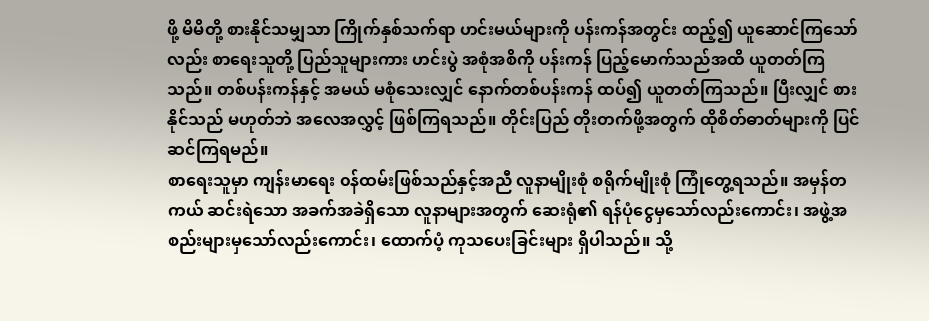ဖို့ မိမိတို့ စားနိုင်သမျှသာ ကြိုက်နှစ်သက်ရာ ဟင်းမယ်များကို ပန်းကန်အတွင်း ထည့်၍ ယူဆောင်ကြသော်လည်း စာရေးသူတို့ ပြည်သူများကား ဟင်းပွဲ အစုံအစိကို ပန်းကန် ပြည့်မောက်သည်အထိ ယူတတ်ကြသည်။ တစ်ပန်းကန်နှင့် အမယ် မစုံသေးလျှင် နောက်တစ်ပန်းကန် ထပ်၍ ယူတတ်ကြသည်။ ပြီးလျှင် စားနိုင်သည် မဟုတ်ဘဲ အလေအလွှင့် ဖြစ်ကြရသည်။ တိုင်းပြည် တိုးတက်ဖို့အတွက် ထိုစိတ်ဓာတ်များကို ပြင်ဆင်ကြရမည်။
စာရေးသူမှာ ကျန်းမာရေး ၀န်ထမ်းဖြစ်သည်နှင့်အညီ လူနာမျိုးစုံ စရိုက်မျိုးစုံ ကြုံတွေ့ရသည်။ အမှန်တကယ် ဆင်းရဲသော အခက်အခဲရှိသော လူနာများအတွက် ဆေးရုံ၏ ရန်ပုံငွေမှသော်လည်းကောင်း၊ အဖွဲ့အစည်းများမှသော်လည်းကောင်း၊ ထောက်ပံ့ ကုသပေးခြင်းများ ရှိပါသည်။ သို့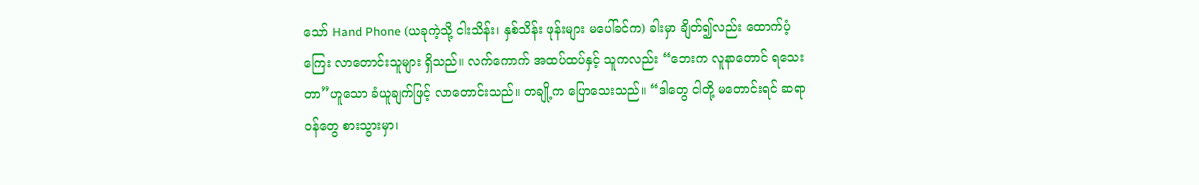သော် Hand Phone (ယခုကဲ့သို့ ငါးသိန်း၊ နှစ်သိန်း ဖုန်းများ မပေါ်ခင်က) ခါးမှာ ချိတ်၍လည်း ထောက်ပံ့ကြေး လာတောင်းသူများ ရှိသည်။ လက်ကောက် အထပ်ထပ်နှင့် သူကလည်း “ဘေးက လူနာတောင် ရသေးတာ”ဟူသော ခံယူချက်ဖြင့် လာတောင်းသည်။ တချို့က ပြောသေးသည်။ “ဒါတွေ ငါတို့ မတောင်းရင် ဆရာ၀န်တွေ စားသွားမှာ၊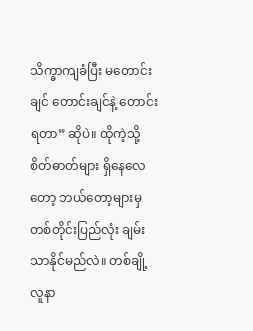သိက္ခာကျခံပြီး မတောင်းချင် တောင်းချင်နဲ့ တောင်းရတာ” ဆိုပဲ။ ထိုကဲ့သို့ စိတ်ဓာတ်များ ရှိနေလေတော့ ဘယ်တော့များမှ တစ်တိုင်းပြည်လုံး ချမ်းသာနိုင်မည်လဲ။ တစ်ချို့လူနာ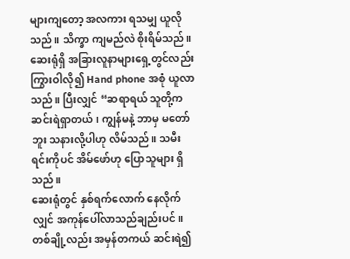များကျတော့ အလကား ရသမျှ ယူလိုသည်။ သိက္ခာ ကျမည်လဲ စိုးရိမ်သည်။ ဆေးရုံရှိ အခြားလူနာများရှေ့တွင်လည်း ကြွားဝါလို၍ Hand phone အစုံ ယူလာသည်။ ပြီးလျှင် “ဆရာရယ် သူတို့က ဆင်းရဲရှာတယ်၊ ကျွန်မနဲ့ ဘာမှ မတော်ဘူး သနားလို့ပါဟု လိမ်သည်။ သမီးရင်းကိုပင် အိမ်ဖော်ဟု ပြောသူများ ရှိသည်။
ဆေးရုံတွင် နှစ်ရက်လောက် နေလိုက်လျှင် အကုန်ပေါ်လာသည်ချည်းပင်။
တစ်ချို့လည်း အမှန်တကယ် ဆင်းရဲ၍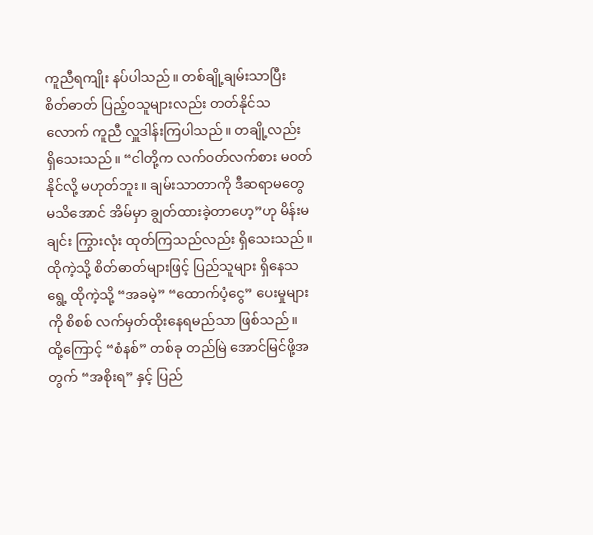ကူညီရကျိုး နပ်ပါသည်။ တစ်ချို့ချမ်းသာပြီး စိတ်ဓာတ် ပြည့်၀သူများလည်း တတ်နိုင်သလောက် ကူညီ လှူဒါန်းကြပါသည်။ တချို့လည်း ရှိသေးသည်။ “ငါတို့က လက်၀တ်လက်စား မ၀တ်နိုင်လို့ မဟုတ်ဘူး။ ချမ်းသာတာကို ဒီဆရာမတွေ မသိအောင် အိမ်မှာ ချွတ်ထားခဲ့တာဟေ့”ဟု မိန်းမချင်း ကြွားလုံး ထုတ်ကြသည်လည်း ရှိသေးသည်။ ထိုကဲ့သို့ စိတ်ဓာတ်များဖြင့် ပြည်သူများ ရှိနေသရွေ့ ထိုကဲ့သို့ “အခမဲ့” “ထောက်ပံ့ငွေ” ပေးမှုများကို စိစစ် လက်မှတ်ထိုးနေရမည်သာ ဖြစ်သည်။
ထို့ကြောင့် “စံနစ်” တစ်ခု တည်မြဲ အောင်မြင်ဖို့အတွက် “အစိုးရ” နှင့် ပြည်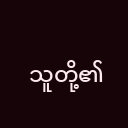သူတို့၏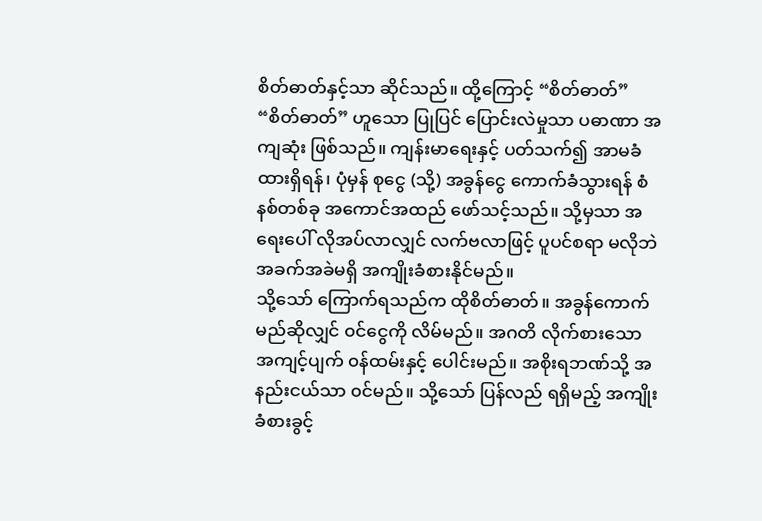စိတ်ဓာတ်နှင့်သာ ဆိုင်သည်။ ထို့ကြောင့် “စိတ်ဓာတ်” “စိတ်ဓာတ်” ဟူသော ပြုပြင် ပြောင်းလဲမှုသာ ပဓာဏာ အကျဆုံး ဖြစ်သည်။ ကျန်းမာရေးနှင့် ပတ်သက်၍ အာမခံ ထားရှိရန်၊ ပုံမှန် စုငွေ (သို့) အခွန်ငွေ ကောက်ခံသွားရန် စံနစ်တစ်ခု အကောင်အထည် ဖော်သင့်သည်။ သို့မှသာ အရေးပေါ် လိုအပ်လာလျှင် လက်ဗလာဖြင့် ပူပင်စရာ မလိုဘဲ အခက်အခဲမရှိ အကျိုးခံစားနိုင်မည်။
သို့သော် ကြောက်ရသည်က ထိုစိတ်ဓာတ်။ အခွန်ကောက်မည်ဆိုလျှင် ၀င်ငွေကို လိမ်မည်။ အဂတိ လိုက်စားသော အကျင့်ပျက် ၀န်ထမ်းနှင့် ပေါင်းမည်။ အစိုးရဘဏ်သို့ အနည်းငယ်သာ ၀င်မည်။ သို့သော် ပြန်လည် ရရှိမည့် အကျိုး ခံစားခွင့်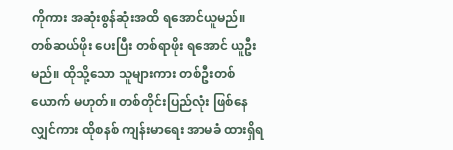ကိုကား အဆုံးစွန်ဆုံးအထိ ရအောင်ယူမည်။ တစ်ဆယ်ဖိုး ပေးပြီး တစ်ရာဖိုး ရအောင် ယူဦးမည်။ ထိုသို့သော သူများကား တစ်ဦးတစ်ယောက် မဟုတ်။ တစ်တိုင်းပြည်လုံး ဖြစ်နေလျှင်ကား ထိုစနစ် ကျန်းမာရေး အာမခံ ထားရှိရ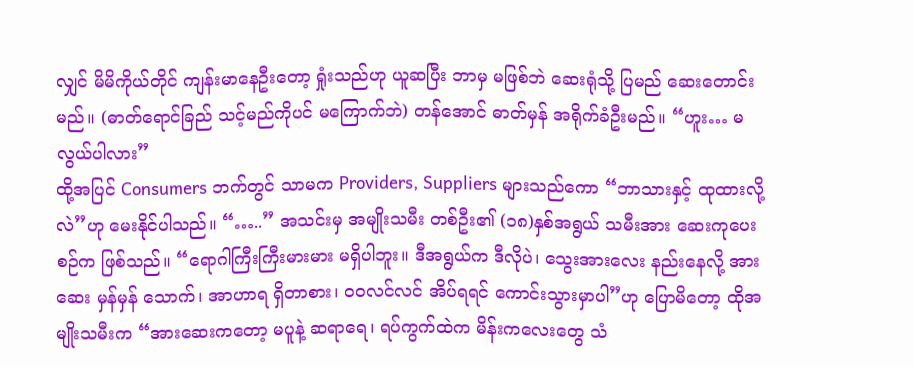လျှင် မိမိကိုယ်တိုင် ကျန်းမာနေဦးတော့ ရှုံးသည်ဟု ယူဆပြီး ဘာမှ မဖြစ်ဘဲ ဆေးရုံသို့ ပြမည် ဆေးတောင်းမည်။ (ဓာတ်ရောင်ခြည် သင့်မည်ကိုပင် မကြောက်ဘဲ) တန်အောင် ဓာတ်မှန် အရိုက်ခံဦးမည်။ “ဟူး… မလွယ်ပါလား”
ထို့အပြင် Consumers ဘက်တွင် သာမက Providers, Suppliers များသည်ကော “ဘာသားနှင့် ထုထားလို့လဲ”ဟု မေးနိုင်ပါသည်။ “…..” အသင်းမှ အမျိုးသမီး တစ်ဦး၏ (၁၈)နှစ်အရွယ် သမီးအား ဆေးကုပေးစဉ်က ဖြစ်သည်။ “ရောဂါကြီးကြီးမားမား မရှိပါဘူး။ ဒီအရွယ်က ဒီလိုပဲ၊ သွေးအားလေး နည်းနေလို့ အားဆေး မှန်မှန် သောက်၊ အာဟာရ ရှိတာစား၊ ၀၀လင်လင် အိပ်ရရင် ကောင်းသွားမှာပါ”ဟု ပြောမိတော့ ထိုအမျိုးသမီးက “အားဆေးကတော့ မပူနဲ့ ဆရာရေ၊ ရပ်ကွက်ထဲက မိန်းကလေးတွေ သံ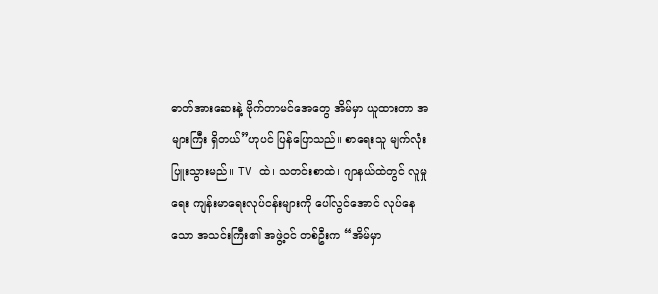ဓာတ်အားဆေးနဲ့ ဗိုက်တာမင်အေတွေ အိမ်မှာ ယူထားတာ အများကြီး ရှိတယ်”ဟုပင် ပြန်ပြောသည်။ စာရေးသူ မျက်လုံးပြူးသွားမည်။ TV ထဲ၊ သတင်းစာထဲ၊ ဂျာနယ်ထဲတွင် လူမှုရေး ကျန်းမာရေးလုပ်ငန်းများကို ပေါ်လွင်အောင် လုပ်နေသော အသင်းကြီး၏ အဖွဲ့၀င် တစ်ဦးက “အိမ်မှာ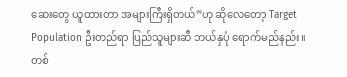ဆေးတွေ ယူထားတာ အများကြီးရှိတယ်”ဟု ဆိုလေတော့ Target Population ဦးတည်ရာ ပြည်သူများဆီ ဘယ်နှပုံ ရောက်မည်နည်း။
တစ်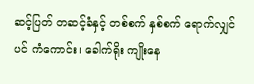ဆင့်ပြတ် တဆင့်ခံနှင့် တစ်စက် နှစ်စက် ရောက်လျှင်ပင် ကံကောင်း၊ ခေါက်ရိုး ကျိုးနေ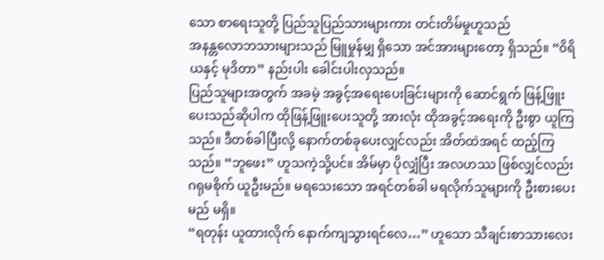သော စာရေးသူတို့ ပြည်သူပြည်သားများကား တင်းတိမ်မှုဟူသည်
အနန္တလောဘသားများသည် မြူမှုန်မျှ ရှိသော အင်အားများတော့ ရှိသည်။ “၀ိရိယနှင့် မုဒိတာ” နည်းပါး ခေါင်းပါးလှသည်။
ပြည်သူများအတွက် အခမဲ့ အခွင့်အရေးပေးခြင်းများကို ဆောင်ရွက် ဖြန့်ဖြူးပေးသည်ဆိုပါက ထိုဖြန့်ဖြူးပေးသူတို့ အားလုံး ထိုအခွင့်အရေးကို ဦးစွာ ယူကြသည်။ ဒီတစ်ခါပြီးလို့ နောက်တစ်ခုပေးလျှင်လည်း အိတ်ထဲအရင် ထည့်ကြသည်။ “ဘူဖေး” ဟူသကဲ့သို့ပင်။ အိမ်မှာ ပိုလျှံပြီး အလဟဿ ဖြစ်လျှင်လည်း ဂရုမစိုက် ယူဦးမည်။ မရသေးသော အရင်တစ်ခါ မရလိုက်သူများကို ဦးစားပေးမည် မရှိ။
“ရတုန်း ယူထားလိုက် နောက်ကျသွားရင်လေ…” ဟူသော သီချင်းစာသားလေး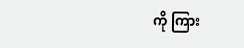ကို ကြား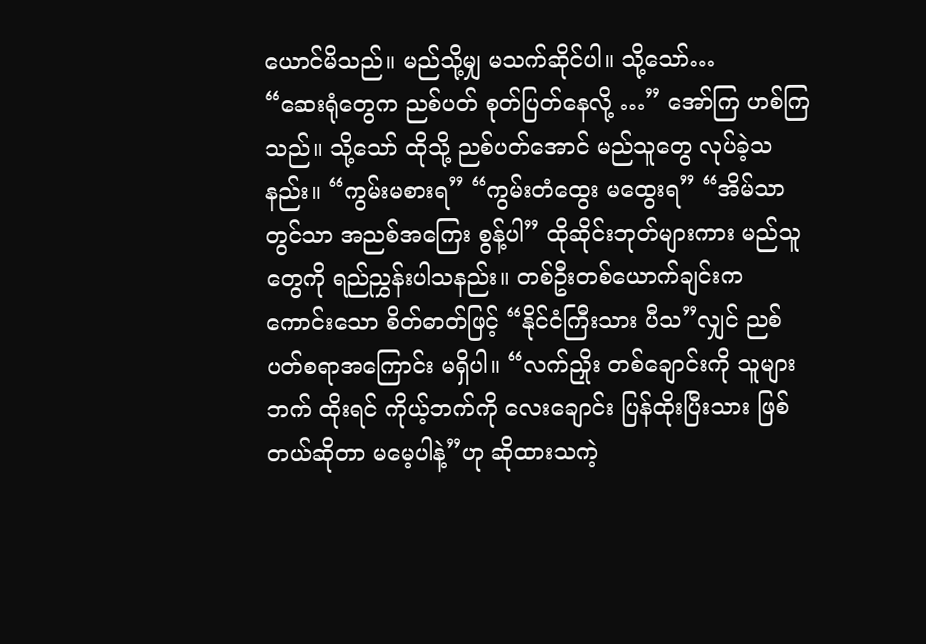ယောင်မိသည်။ မည်သို့မျှ မသက်ဆိုင်ပါ။ သို့သော်…
“ဆေးရုံတွေက ညစ်ပတ် စုတ်ပြတ်နေလို့ …” အော်ကြ ဟစ်ကြသည်။ သို့သော် ထိုသို့ ညစ်ပတ်အောင် မည်သူတွေ လုပ်ခဲ့သနည်း။ “ကွမ်းမစားရ” “ကွမ်းတံထွေး မထွေးရ” “အိမ်သာတွင်သာ အညစ်အကြေး စွန့်ပါ” ထိုဆိုင်းဘုတ်များကား မည်သူတွေကို ရည်ညွှန်းပါသနည်း။ တစ်ဦးတစ်ယောက်ချင်းက ကောင်းသော စိတ်ဓာတ်ဖြင့် “နိုင်ငံကြီးသား ပီသ”လျှင် ညစ်ပတ်စရာအကြောင်း မရှိပါ။ “လက်ညှိုး တစ်ချောင်းကို သူများဘက် ထိုးရင် ကိုယ့်ဘက်ကို လေးချောင်း ပြန်ထိုးပြီးသား ဖြစ်တယ်ဆိုတာ မမေ့ပါနဲ့”ဟု ဆိုထားသကဲ့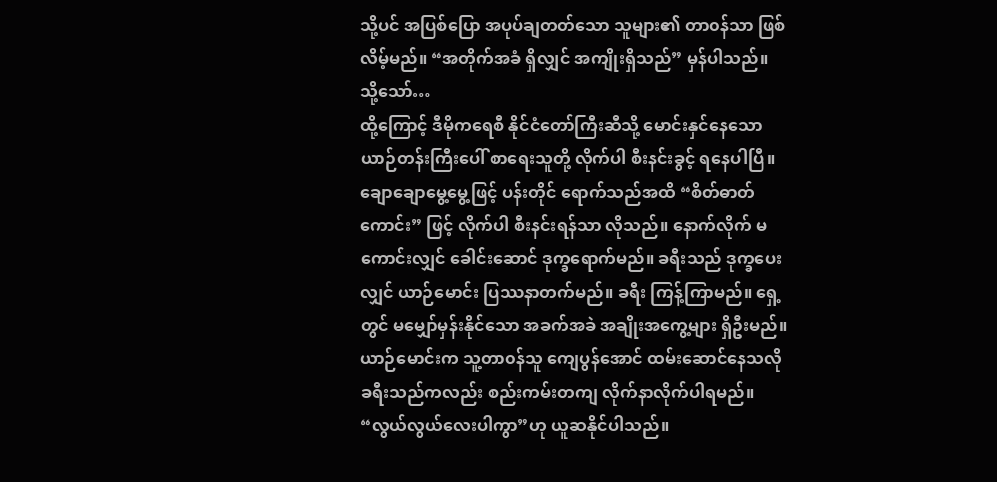သို့ပင် အပြစ်ပြော အပုပ်ချတတ်သော သူများ၏ တာ၀န်သာ ဖြစ်လိမ့်မည်။ “အတိုက်အခံ ရှိလျှင် အကျိုးရှိသည်” မှန်ပါသည်။
သို့သော်…
ထို့ကြောင့် ဒီမိုကရေစီ နိုင်ငံတော်ကြီးဆီသို့ မောင်းနှင်နေသော ယာဉ်တန်းကြီးပေါ် စာရေးသူတို့ လိုက်ပါ စီးနင်းခွင့် ရနေပါပြီ။ ချောချောမွေ့မွေ့ဖြင့် ပန်းတိုင် ရောက်သည်အထိ “စိတ်ဓာတ်ကောင်း” ဖြင့် လိုက်ပါ စီးနင်းရန်သာ လိုသည်။ နောက်လိုက် မကောင်းလျှင် ခေါင်းဆောင် ဒုက္ခရောက်မည်။ ခရီးသည် ဒုက္ခပေးလျှင် ယာဉ်မောင်း ပြဿနာတက်မည်။ ခရီး ကြန့်ကြာမည်။ ရှေ့တွင် မမျှော်မှန်းနိုင်သော အခက်အခဲ အချိုးအကွေ့များ ရှိဦးမည်။
ယာဉ်မောင်းက သူ့တာ၀န်သူ ကျေပွန်အောင် ထမ်းဆောင်နေသလို ခရီးသည်ကလည်း စည်းကမ်းတကျ လိုက်နာလိုက်ပါရမည်။ “လွယ်လွယ်လေးပါကွာ”ဟု ယူဆနိုင်ပါသည်။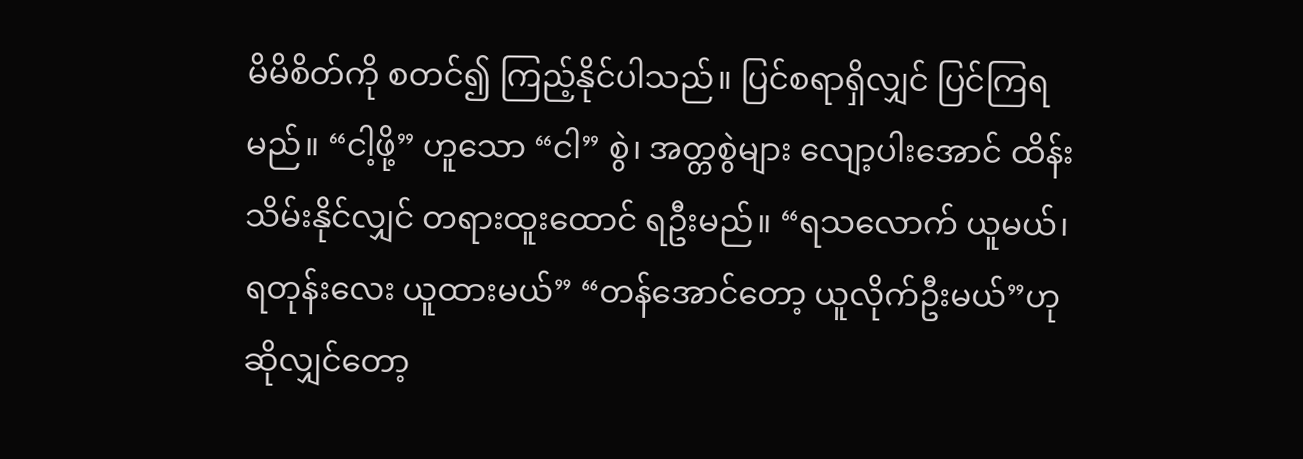မိမိစိတ်ကို စတင်၍ ကြည့်နိုင်ပါသည်။ ပြင်စရာရှိလျှင် ပြင်ကြရမည်။ “ငါ့ဖို့” ဟူသော “ငါ” စွဲ၊ အတ္တစွဲများ လျော့ပါးအောင် ထိန်းသိမ်းနိုင်လျှင် တရားထူးထောင် ရဦးမည်။ “ရသလောက် ယူမယ်၊ ရတုန်းလေး ယူထားမယ်” “တန်အောင်တော့ ယူလိုက်ဦးမယ်”ဟု ဆိုလျှင်တော့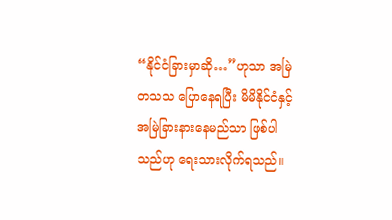“နိုင်ငံခြားမှာဆို…”ဟုသာ အမြဲတသသ ပြောနေရပြီး မိမိနိုင်ငံနှင့် အမြဲခြားနားနေမည်သာ ဖြစ်ပါသည်ဟု ရေးသားလိုက်ရသည်။